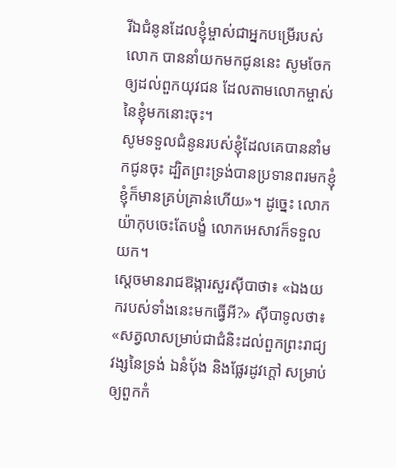រីឯជំនូនដែលខ្ញុំម្ចាស់ជាអ្នកបម្រើរបស់លោក បាននាំយកមកជូននេះ សូមចែកឲ្យដល់ពួកយុវជន ដែលតាមលោកម្ចាស់នៃខ្ញុំមកនោះចុះ។
សូមទទួលជំនូនរបស់ខ្ញុំដែលគេបាននាំមកជូនចុះ ដ្បិតព្រះទ្រង់បានប្រទានពរមកខ្ញុំ ខ្ញុំក៏មានគ្រប់គ្រាន់ហើយ»។ ដូច្នេះ លោកយ៉ាកុបចេះតែបង្ខំ លោកអេសាវក៏ទទួលយក។
ស្តេចមានរាជឱង្ការសួរស៊ីបាថា៖ «ឯងយករបស់ទាំងនេះមកធ្វើអី?» ស៊ីបាទូលថា៖ «សត្វលាសម្រាប់ជាជំនិះដល់ពួកព្រះរាជ្យវង្សនៃទ្រង់ ឯនំបុ័ង និងផ្លែរដូវក្តៅ សម្រាប់ឲ្យពួកកំ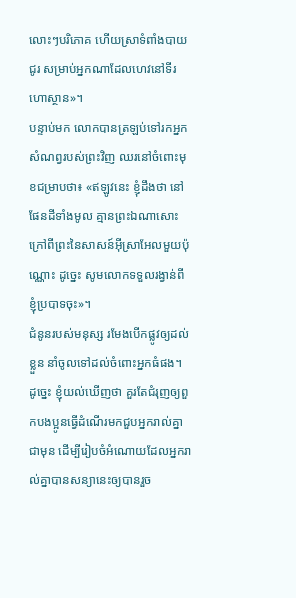លោះៗបរិភោគ ហើយស្រាទំពាំងបាយជូរ សម្រាប់អ្នកណាដែលហេវនៅទីរហោស្ថាន»។
បន្ទាប់មក លោកបានត្រឡប់ទៅរកអ្នកសំណព្វរបស់ព្រះវិញ ឈរនៅចំពោះមុខជម្រាបថា៖ «ឥឡូវនេះ ខ្ញុំដឹងថា នៅផែនដីទាំងមូល គ្មានព្រះឯណាសោះ ក្រៅពីព្រះនៃសាសន៍អ៊ីស្រាអែលមួយប៉ុណ្ណោះ ដូច្នេះ សូមលោកទទួលរង្វាន់ពីខ្ញុំប្របាទចុះ»។
ជំនូនរបស់មនុស្ស រមែងបើកផ្លូវឲ្យដល់ខ្លួន នាំចូលទៅដល់ចំពោះអ្នកធំផង។
ដូច្នេះ ខ្ញុំយល់ឃើញថា គួរតែជំរុញឲ្យពួកបងប្អូនធ្វើដំណើរមកជួបអ្នករាល់គ្នាជាមុន ដើម្បីរៀបចំអំណោយដែលអ្នករាល់គ្នាបានសន្យានេះឲ្យបានរួច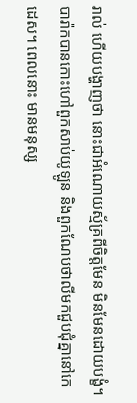រាល់ ហើយបង្ហាញថា នោះជាអំណោយស្ម័គ្រពីចិត្តមែន មិនមែនដោយបង្ខំ។
បារ៉ាកបានកោះហៅពួកសាប់យូឡូន និងពួកណែបថាលីមកជួបជុំគ្នានៅកេដេស។ ពេលនោះ មានមនុស្ស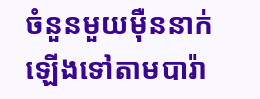ចំនួនមួយម៉ឺននាក់ឡើងទៅតាមបារ៉ា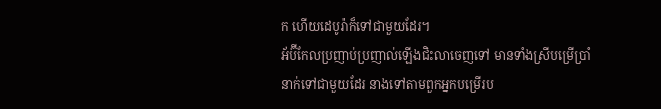ក ហើយដេបូរ៉ាក៏ទៅជាមួយដែរ។
អ័ប៊ីកែលប្រញាប់ប្រញាល់ឡើងជិះលាចេញទៅ មានទាំងស្រីបម្រើប្រាំនាក់ទៅជាមួយដែរ នាងទៅតាមពួកអ្នកបម្រើរប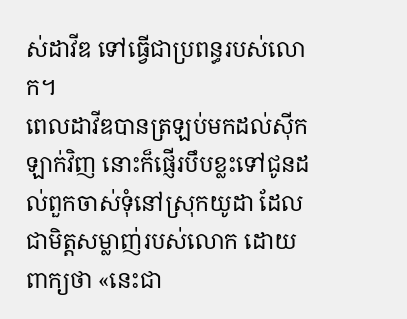ស់ដាវីឌ ទៅធ្វើជាប្រពន្ធរបស់លោក។
ពេលដាវីឌបានត្រឡប់មកដល់ស៊ីកឡាក់វិញ នោះក៏ផ្ញើរបឹបខ្លះទៅជូនដល់ពួកចាស់ទុំនៅស្រុកយូដា ដែលជាមិត្តសម្លាញ់របស់លោក ដោយពាក្យថា «នេះជា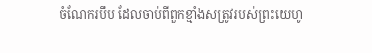ចំណែករបឹប ដែលចាប់ពីពួកខ្មាំងសត្រូវរបស់ព្រះយេហូ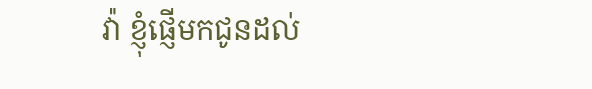វ៉ា ខ្ញុំផ្ញើមកជូនដល់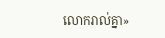លោករាល់គ្នា»